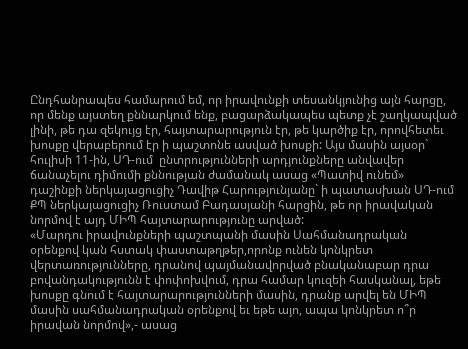Ընդհանրապես համարում եմ, որ իրավունքի տեսանկյունից այն հարցը, որ մենք այստեղ քննարկում ենք, բացարձակապես պետք չէ շաղկապված լինի, թե դա զեկույց էր, հայտարարություն էր, թե կարծիք էր, որովհետեւ խոսքը վերաբերում էր ի պաշտոնե ասված խոսքի: Այս մասին այսօր` հուլիսի 11-ին, ՍԴ-ում  ընտրությունների արդյունքները անվավեր ճանաչելու դիմումի քննության ժամանակ ասաց «Պատիվ ունեմ» դաշինքի ներկայացուցիչ Դավիթ Հարությունյանը` ի պատասխան ՍԴ-ում ՔՊ ներկայացուցիչ Ռուստամ Բադասյանի հարցին, թե որ իրավական նորմով է այդ ՄԻՊ հայտարարությունը արված:
«Մարդու իրավունքների պաշտպանի մասին Սահմանադրական օրենքով կան հստակ փաստաթղթեր,որոնք ունեն կոնկրետ վերտառությունները, դրանով պայմանավորված բնականաբար դրա բովանդակությունն է փոփոխվում, դրա համար կուզեի հասկանալ, եթե խոսքը գնում է հայտարարությունների մասին, դրանք արվել են ՄԻՊ մասին սահմանադրական օրենքով եւ եթե այո, ապա կոնկրետ ո՞ր իրավան նորմով»,- ասաց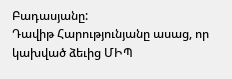Բադասյանը:
Դավիթ Հարությունյանը ասաց, որ կախված ձեւից ՄԻՊ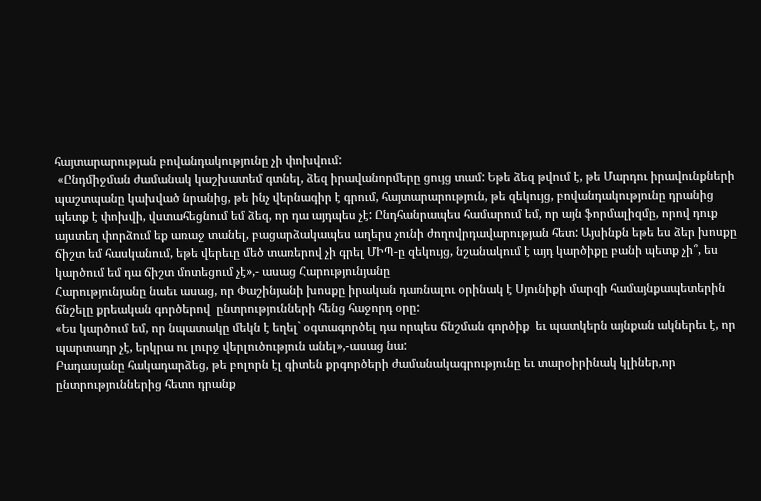հայտարարության բովանդակությունը չի փոխվում:
 «Ընդմիջման ժամանակ կաշխատեմ գտնել, ձեզ իրավանորմերը ցույց տամ: Եթե ձեզ թվում է, թե Մարդու իրավունքների պաշտպանը կախված նրանից, թե ինչ վերնագիր է գրում, հայտարարություն, թե զեկույց, բովանդակությունը դրանից պետք է փոխվի, վստահեցնում եմ ձեզ, որ դա այդպես չէ: Ընդհանրապես համարում եմ, որ այն ֆորմալիզմը, որով դուք այստեղ փորձում եք առաջ տանել, բացարձակապես աղերս չունի ժողովրդավարության հետ: Այսինքն եթե ես ձեր խոսքը ճիշտ եմ հասկանում, եթե վերեւը մեծ տառերով չի գրել ՄԻՊ-ը զեկույց, նշանակում է այդ կարծիքը բանի պետք չի՞, ես կարծում եմ դա ճիշտ մոտեցում չէ»,- ասաց Հարությունյանը
Հարությունյանը նաեւ ասաց, որ Փաշինյանի խոսքը իրական դառնալու օրինակ է Սյունիքի մարզի համայնքապետերին ճնշելը քրեական գործերով  ընտրությունների հենց հաջորդ օրը:
«Ես կարծում եմ, որ նպատակը մեկն է եղել` օգտագործել դա որպես ճնշման գործիք  եւ պատկերն այնքան ակներեւ է, որ պարտադր չէ, երկրա ու լուրջ վերլուծություն անել»,-ասաց նա:
Բադասյանը հակադարձեց, թե բոլորն էլ գիտեն քրգործերի ժամանակագրությունը եւ տարօիրինակ կլիներ,որ ընտրություններից հետո դրանք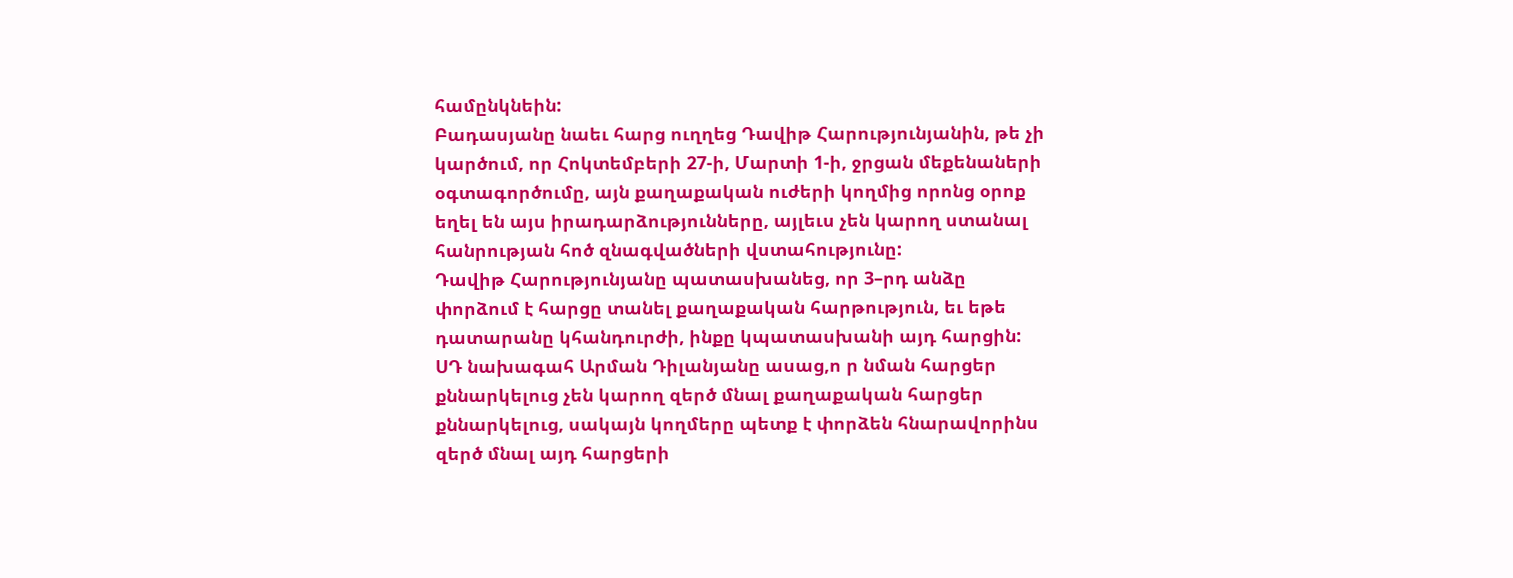համընկնեին:
Բադասյանը նաեւ հարց ուղղեց Դավիթ Հարությունյանին, թե չի կարծում, որ Հոկտեմբերի 27-ի, Մարտի 1-ի, ջրցան մեքենաների օգտագործումը, այն քաղաքական ուժերի կողմից որոնց օրոք եղել են այս իրադարձությունները, այլեւս չեն կարող ստանալ հանրության հոծ զնագվածների վստահությունը:
Դավիթ Հարությունյանը պատասխանեց, որ 3–րդ անձը փորձում է հարցը տանել քաղաքական հարթություն, եւ եթե  դատարանը կհանդուրժի, ինքը կպատասխանի այդ հարցին:
ՍԴ նախագահ Արման Դիլանյանը ասաց,ո ր նման հարցեր քննարկելուց չեն կարող զերծ մնալ քաղաքական հարցեր քննարկելուց, սակայն կողմերը պետք է փորձեն հնարավորինս զերծ մնալ այդ հարցերի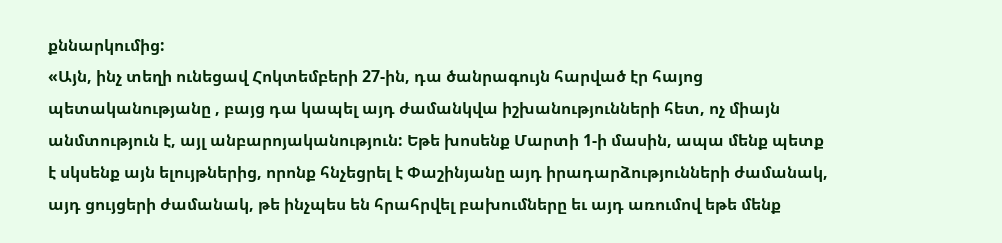քննարկումից:
«Այն, ինչ տեղի ունեցավ Հոկտեմբերի 27-ին, դա ծանրագույն հարված էր հայոց պետականությանը , բայց դա կապել այդ ժամանկվա իշխանությունների հետ, ոչ միայն անմտություն է, այլ անբարոյականություն: Եթե խոսենք Մարտի 1-ի մասին, ապա մենք պետք է սկսենք այն ելույթներից, որոնք հնչեցրել է Փաշինյանը այդ իրադարձությունների ժամանակ, այդ ցույցերի ժամանակ, թե ինչպես են հրահրվել բախումները եւ այդ առումով եթե մենք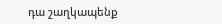դա շաղկապենք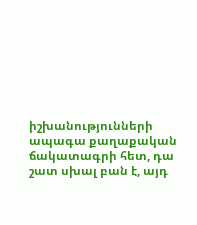իշխանությունների ապագա քաղաքական ճակատագրի հետ, դա  շատ սխալ բան է, այդ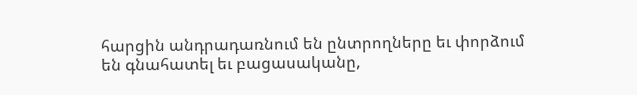հարցին անդրադառնում են ընտրողները եւ փորձում  են գնահատել եւ բացասականը,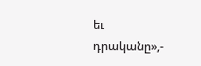եւ դրականը»,-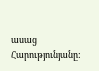ասաց Հարությունյանը: